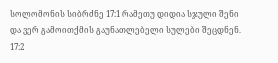სოლომონის სიბრძნე 17:1 რამეთუ დიდია სჯული შენი და ვერ გამოითქმის გაუნათლებელი სულები შეცდნენ. 17:2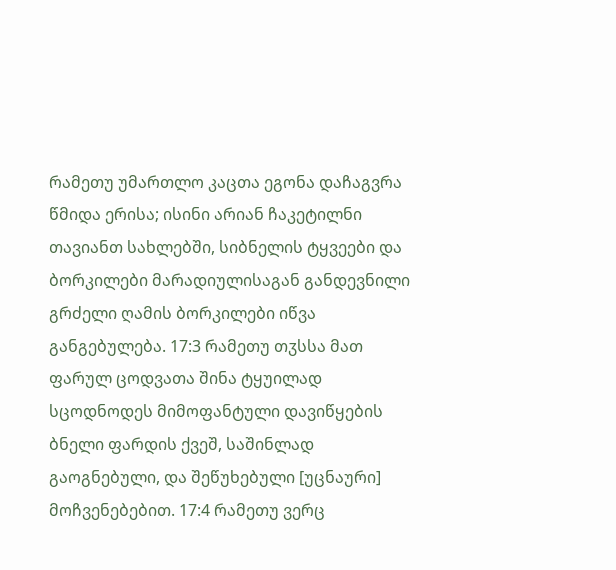რამეთუ უმართლო კაცთა ეგონა დაჩაგვრა წმიდა ერისა; ისინი არიან ჩაკეტილნი თავიანთ სახლებში, სიბნელის ტყვეები და ბორკილები მარადიულისაგან განდევნილი გრძელი ღამის ბორკილები იწვა განგებულება. 17:3 რამეთუ თჳსსა მათ ფარულ ცოდვათა შინა ტყუილად სცოდნოდეს მიმოფანტული დავიწყების ბნელი ფარდის ქვეშ, საშინლად გაოგნებული, და შეწუხებული [უცნაური] მოჩვენებებით. 17:4 რამეთუ ვერც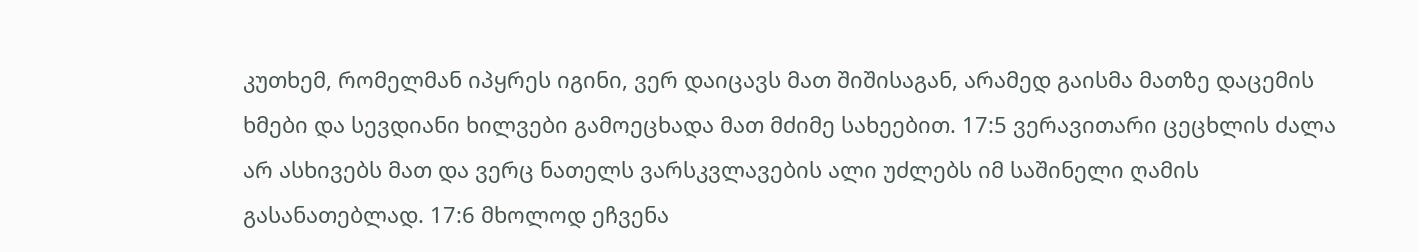კუთხემ, რომელმან იპყრეს იგინი, ვერ დაიცავს მათ შიშისაგან, არამედ გაისმა მათზე დაცემის ხმები და სევდიანი ხილვები გამოეცხადა მათ მძიმე სახეებით. 17:5 ვერავითარი ცეცხლის ძალა არ ასხივებს მათ და ვერც ნათელს ვარსკვლავების ალი უძლებს იმ საშინელი ღამის გასანათებლად. 17:6 მხოლოდ ეჩვენა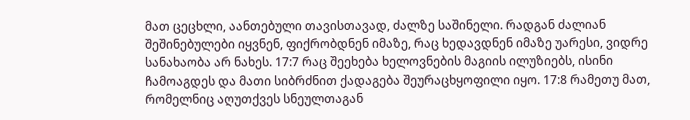მათ ცეცხლი, აანთებული თავისთავად, ძალზე საშინელი. რადგან ძალიან შეშინებულები იყვნენ, ფიქრობდნენ იმაზე, რაც ხედავდნენ იმაზე უარესი, ვიდრე სანახაობა არ ნახეს. 17:7 რაც შეეხება ხელოვნების მაგიის ილუზიებს, ისინი ჩამოაგდეს და მათი სიბრძნით ქადაგება შეურაცხყოფილი იყო. 17:8 რამეთუ მათ, რომელნიც აღუთქვეს სნეულთაგან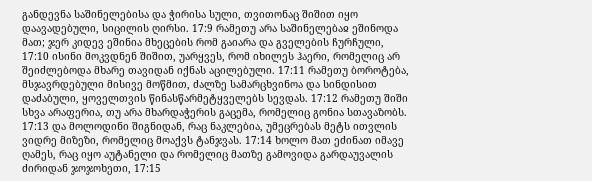განდევნა საშინელებისა და ჭირისა სული, თვითონაც შიშით იყო დაავადებული, სიცილის ღირსი. 17:9 რამეთუ არა საშინელებაჲ ეშინოდა მათ; ჯერ კიდევ ეშინია მხეცების რომ გაიარა და გველების ჩურჩული, 17:10 ისინი მოკვდნენ შიშით, უარყვეს, რომ იხილეს ჰაერი, რომელიც არ შეიძლებოდა მხარე თავიდან იქნას აცილებული. 17:11 რამეთუ ბოროტება, მსჯავრდებული მისივე მოწმით, ძალზე სამარცხვინოა და სინდისით დაძაბული, ყოველთვის წინასწარმეტყველებს სევდას. 17:12 რამეთუ შიში სხვა არაფერია, თუ არა მხარდაჭერის გაცემა, რომელიც გონია სთავაზობს. 17:13 და მოლოდინი შიგნიდან, რაც ნაკლებია, უმეცრებას მეტს ითვლის ვიდრე მიზეზი, რომელიც მოაქვს ტანჯვას. 17:14 ხოლო მათ ეძინათ იმავე ღამეს, რაც იყო აუტანელი და რომელიც მათზე გამოვიდა გარდაუვალის ძირიდან ჯოჯოხეთი, 17:15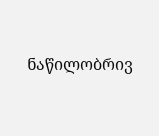ნაწილობრივ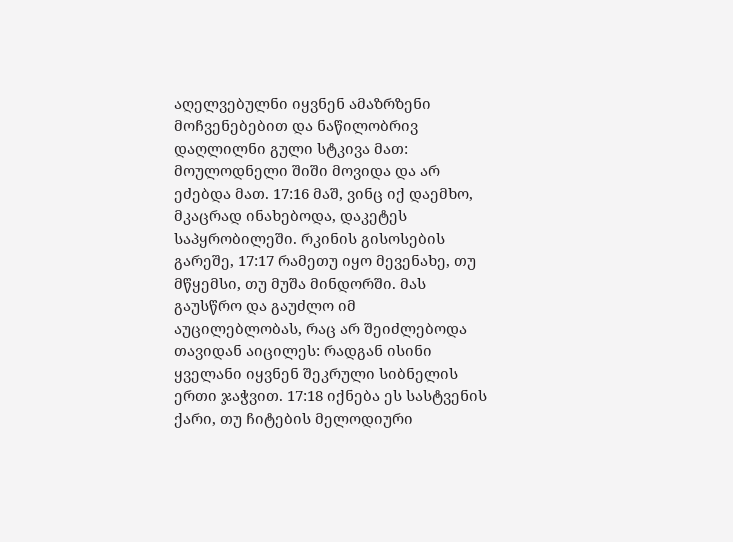აღელვებულნი იყვნენ ამაზრზენი მოჩვენებებით და ნაწილობრივ დაღლილნი გული სტკივა მათ: მოულოდნელი შიში მოვიდა და არ ეძებდა მათ. 17:16 მაშ, ვინც იქ დაემხო, მკაცრად ინახებოდა, დაკეტეს საპყრობილეში. რკინის გისოსების გარეშე, 17:17 რამეთუ იყო მევენახე, თუ მწყემსი, თუ მუშა მინდორში. მას გაუსწრო და გაუძლო იმ აუცილებლობას, რაც არ შეიძლებოდა თავიდან აიცილეს: რადგან ისინი ყველანი იყვნენ შეკრული სიბნელის ერთი ჯაჭვით. 17:18 იქნება ეს სასტვენის ქარი, თუ ჩიტების მელოდიური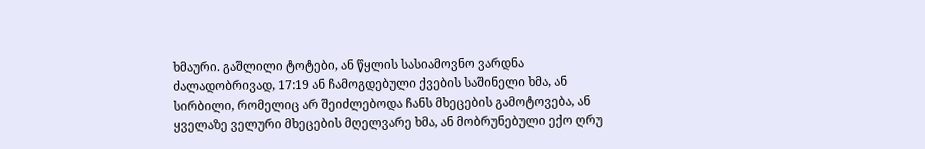ხმაური. გაშლილი ტოტები, ან წყლის სასიამოვნო ვარდნა ძალადობრივად, 17:19 ან ჩამოგდებული ქვების საშინელი ხმა, ან სირბილი, რომელიც არ შეიძლებოდა ჩანს მხეცების გამოტოვება, ან ყველაზე ველური მხეცების მღელვარე ხმა, ან მობრუნებული ექო ღრუ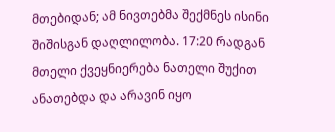მთებიდან; ამ ნივთებმა შექმნეს ისინი შიშისგან დაღლილობა. 17:20 რადგან მთელი ქვეყნიერება ნათელი შუქით ანათებდა და არავინ იყო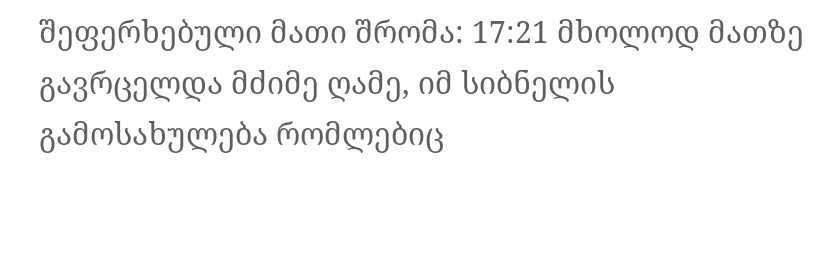შეფერხებული მათი შრომა: 17:21 მხოლოდ მათზე გავრცელდა მძიმე ღამე, იმ სიბნელის გამოსახულება რომლებიც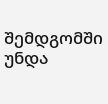შემდგომში უნდა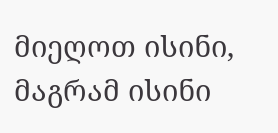მიეღოთ ისინი, მაგრამ ისინი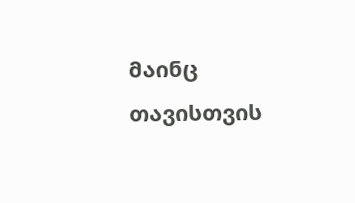მაინც თავისთვის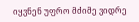იყვნენ უფრო მძიმე ვიდრე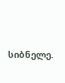სიბნელე.